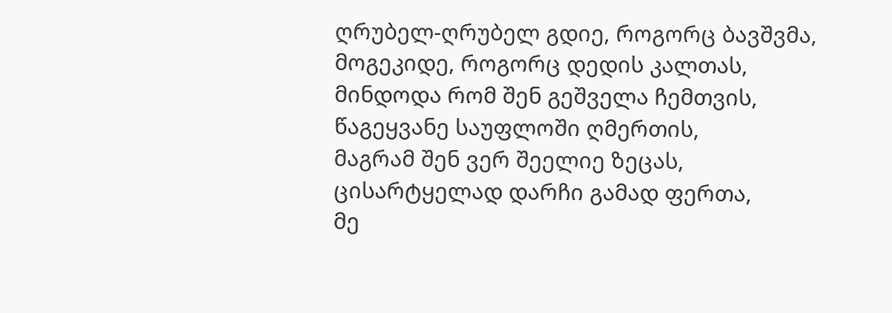ღრუბელ-ღრუბელ გდიე, როგორც ბავშვმა,
მოგეკიდე, როგორც დედის კალთას,
მინდოდა რომ შენ გეშველა ჩემთვის,
წაგეყვანე საუფლოში ღმერთის,
მაგრამ შენ ვერ შეელიე ზეცას,
ცისარტყელად დარჩი გამად ფერთა,
მე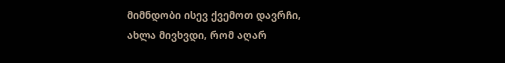მიმნდობი ისევ ქვემოთ დავრჩი,
ახლა მივხვდი, რომ აღარ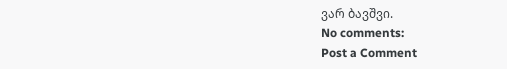ვარ ბავშვი.
No comments:
Post a Comment